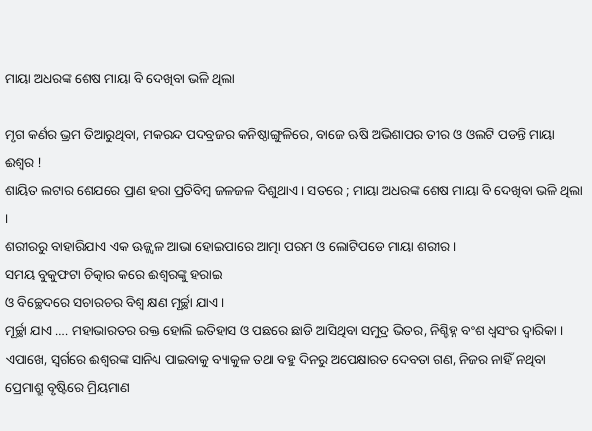ମାୟା ଅଧରଙ୍କ ଶେଷ ମାୟା ବି ଦେଖିବା ଭଳି ଥିଲା

ମୃଗ କର୍ଣର ଭ୍ରମ ତିଆରୁଥିବା, ମକରନ୍ଦ ପଦବ୍ରଜର କନିଷ୍ଠାଙ୍ଗୁଳିରେ, ବାଜେ ଋଷି ଅଭିଶାପର ତୀର ଓ ଓଲଟି ପଡନ୍ତି ମାୟା ଈଶ୍ୱର !
ଶାୟିତ ଲଟାର ଶେଯରେ ପ୍ରାଣ ହରା ପ୍ରତିବିମ୍ବ ଜଳଜଳ ଦିଶୁଥାଏ । ସତରେ ; ମାୟା ଅଧରଙ୍କ ଶେଷ ମାୟା ବି ଦେଖିବା ଭଳି ଥିଲା ।
ଶରୀରରୁ ବାହାରିଯାଏ ଏକ ଊଜ୍ଜ୍ୱଳ ଆଭା ହୋଇପାରେ ଆତ୍ମା ପରମ ଓ ଲୋଟିପଡେ ମାୟା ଶରୀର ।
ସମୟ ବୁକୁଫଟା ଚିତ୍କାର କରେ ଈଶ୍ୱରଙ୍କୁ ହରାଇ
ଓ ବିଚ୍ଛେଦରେ ସଚାରଚର ବିଶ୍ୱ କ୍ଷଣ ମୂର୍ଚ୍ଛା ଯାଏ ।
ମୂର୍ଚ୍ଛା ଯାଏ …. ମହାଭାରତର ରକ୍ତ ହୋଲି ଇତିହାସ ଓ ପଛରେ ଛାଡି ଆସିଥିବା ସମୁଦ୍ର ଭିତର, ନିଶ୍ଚିହ୍ନ ବଂଶ ଧ୍ୱସଂର ଦ୍ୱାରିକା ।
ଏପାଖେ, ସ୍ୱର୍ଗରେ ଈଶ୍ୱରଙ୍କ ସାନିଧ୍ୟ ପାଇବାକୁ ବ୍ୟାକୁଳ ତଥା ବହୁ ଦିନରୁ ଅପେକ୍ଷାରତ ଦେବତା ଗଣ, ନିଜର ନାହିଁ ନଥିବା ପ୍ରେମାଶ୍ରୁ ବୃଷ୍ଟିରେ ମ୍ରିୟମାଣ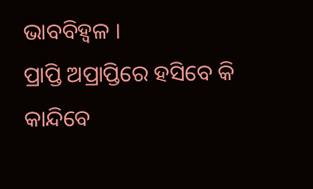ଭାବବିହ୍ୱଳ ।
ପ୍ରାପ୍ତି ଅପ୍ରାପ୍ତିରେ ହସିବେ କି କାନ୍ଦିବେ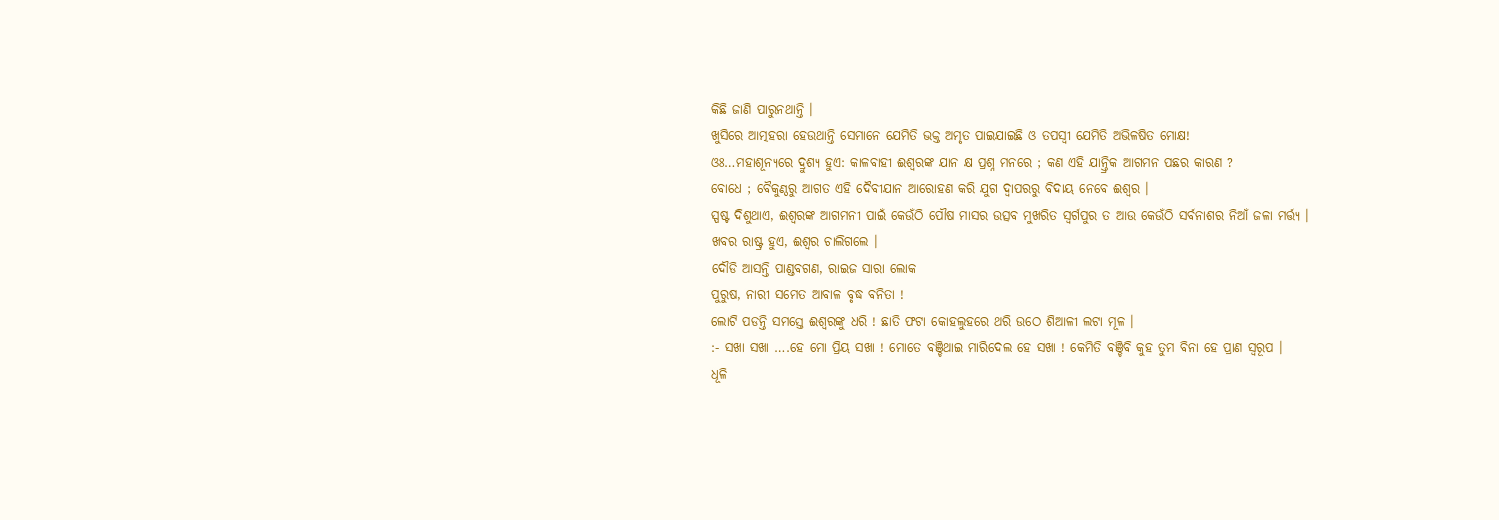କିଛି ଜାଣି ପାରୁନଥାନ୍ତି ।
ଖୁସିରେ ଆତ୍ମହରା ହେଉଥାନ୍ତି ସେମାନେ ଯେମିତି ଭକ୍ତ ଅମୃତ ପାଇଯାଇଛି ଓ ତପସ୍ୱୀ ଯେମିତି ଅଭିଳଷିତ ମୋକ୍ଷ!
ଓଃ…ମହାଶୂନ୍ୟରେ ଦ୍ରୁଶ୍ୟ ହୁଏ: କାଳବାହୀ ଈଶ୍ୱରଙ୍କ ଯାନ କ୍ଷ ପ୍ରଶ୍ନ ମନରେ ; କଣ ଏହି ଯାନ୍ତ୍ରିକ ଆଗମନ ପଛର କାରଣ ?
ବୋଧେ ; ବୈକୁଣ୍ଠରୁ ଆଗତ ଏହି ଦୈବୀଯାନ ଆରୋହଣ କରି ଯୁଗ ଦ୍ୱାପରରୁ ବିଦାୟ ନେବେ ଈଶ୍ୱର ।
ସ୍ପଷ୍ଟ ଦିଶୁଥାଏ, ଈଶ୍ୱରଙ୍କ ଆଗମନୀ ପାଇଁ କେଉଁଠି ପୌଷ ମାସର ଉତ୍ସବ ମୁଖରିତ ସ୍ୱର୍ଗପୁର ତ ଆଉ କେଉଁଠି ସର୍ବନାଶର ନିଆଁ ଜଳା ମର୍ତ୍ତ୍ୟ ।
ଖବର ରାଷ୍ଟ୍ର ହୁଏ, ଈଶ୍ୱର ଚାଲିଗଲେ ।
ଦୌଡି ଆସନ୍ତି ପାଣ୍ଡବଗଣ, ରାଇଜ ସାରା ଲୋକ
ପୁରୁଷ, ନାରୀ ସମେତ ଆବାଳ ବୃଦ୍ଧ ବନିତା !
ଲୋଟି ପଡନ୍ତି ସମସ୍ତେ ଈଶ୍ୱରଙ୍କୁ ଧରି ! ଛାତି ଫଟା କୋହଲୁହରେ ଥରି ଉଠେ ଶିଆଳୀ ଲଟା ମୂଳ ।
:- ସଖା ସଖା ….ହେ ମୋ ପ୍ରିୟ ସଖା ! ମୋତେ ବଞ୍ଚିଥାଇ ମାରିଦେଲ ହେ ସଖା ! କେମିତି ବଞ୍ଚିବି କୁହ ତୁମ ବିନା ହେ ପ୍ରାଣ ସ୍ୱରୂପ ।
ଧୂଳି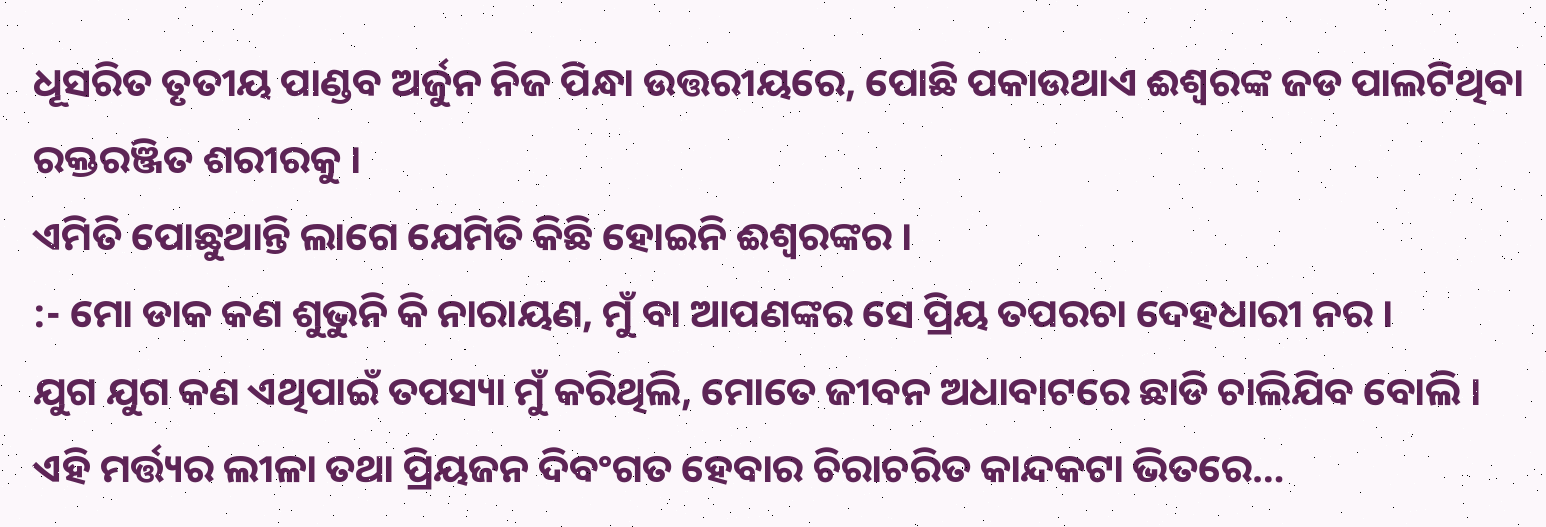ଧୂସରିତ ତୃତୀୟ ପାଣ୍ଡବ ଅର୍ଜୁନ ନିଜ ପିନ୍ଧା ଉତ୍ତରୀୟରେ, ପୋଛି ପକାଉଥାଏ ଈଶ୍ୱରଙ୍କ ଜଡ ପାଲଟିଥିବା ରକ୍ତରଞ୍ଜିତ ଶରୀରକୁ ।
ଏମିତି ପୋଛୁଥାନ୍ତି ଲାଗେ ଯେମିତି କିଛି ହୋଇନି ଈଶ୍ୱରଙ୍କର ।
:- ମୋ ଡାକ କଣ ଶୁଭୁନି କି ନାରାୟଣ, ମୁଁ ବା ଆପଣଙ୍କର ସେ ପ୍ରିୟ ତପରଚା ଦେହଧାରୀ ନର ।
ଯୁଗ ଯୁଗ କଣ ଏଥିପାଇଁ ତପସ୍ୟା ମୁଁ କରିଥିଲି, ମୋତେ ଜୀବନ ଅଧାବାଟରେ ଛାଡି ଚାଲିଯିବ ବୋଲି ।
ଏହି ମର୍ତ୍ତ୍ୟର ଲୀଳା ତଥା ପ୍ରିୟଜନ ଦିବଂଗତ ହେବାର ଚିରାଚରିତ କାନ୍ଦକଟା ଭିତରେ…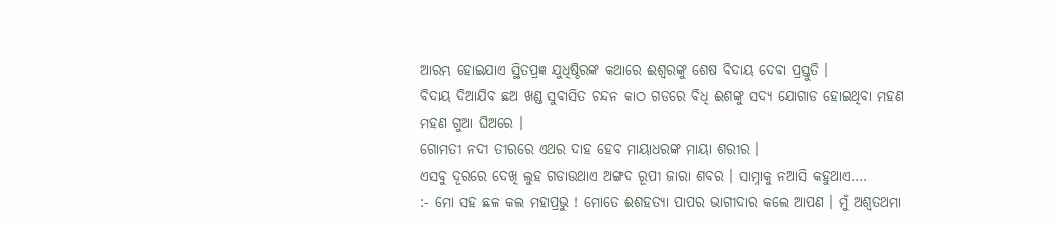ଆରମ୍ଭ ହୋଇଯାଏ ସ୍ଥିତପ୍ରଜ୍ଞ ଯୁଧିଷ୍ଠିରଙ୍କ କଥାରେ ଈଶ୍ୱରଙ୍କୁ ଶେଷ ବିଦାୟ ଦେବା ପ୍ରସ୍ତୁତି ।
ବିଦାୟ ଦିଆଯିବ ଛଅ ଖଣ୍ଡ ସୁବାସିତ ଚନ୍ଦନ କାଠ ଗଡରେ ବିଧି ଈଶଙ୍କୁ ସଦ୍ୟ ଯୋଗାଡ ହୋଇଥିବା ମହଣ ମହଣ ଗୁଆ ଘିଅରେ ।
ଗୋମତୀ ନଦୀ ତୀରରେ ଏଥର ଦାହ ହେବ ମାୟାଧରଙ୍କ ମାୟା ଶରୀର ।
ଏସବୁ ଦୂରରେ ଦେଖି ଲୁହ ଗଡାଉଥାଏ ଅଙ୍ଗଦ ରୂପୀ ଜାରା ଶବର । ସାମ୍ନାକୁ ନଆସି କହୁଥାଏ….
:- ମୋ ସହ ଛଳ କଲ ମହାପ୍ରଭୁ ! ମୋତେ ଈଶହତ୍ୟା ପାପର ଭାଗୀଦାର କଲେ ଆପଣ । ମୁଁ ଅଶ୍ୱତଥମା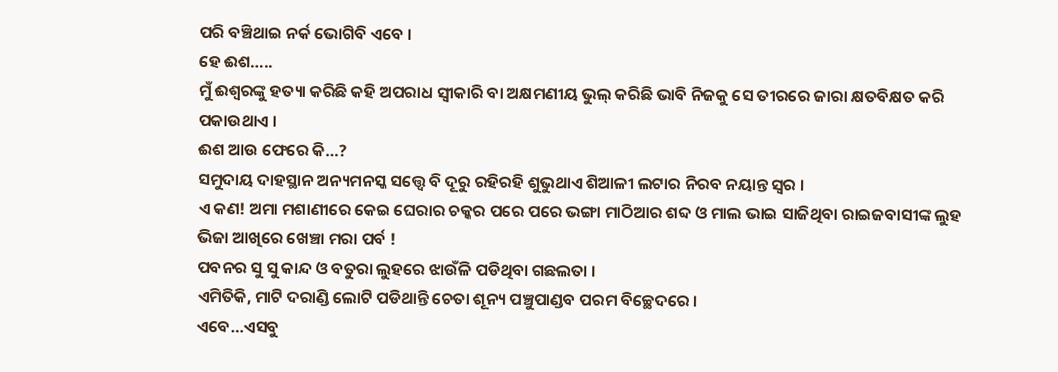ପରି ବଞ୍ଚିଥାଇ ନର୍କ ଭୋଗିବି ଏବେ ।
ହେ ଈଶ…..
ମୁଁ ଈଶ୍ୱରଙ୍କୁ ହତ୍ୟା କରିଛି କହି ଅପରାଧ ସ୍ୱୀକାରି ବା ଅକ୍ଷମଣୀୟ ଭୁଲ୍ କରିଛି ଭାବି ନିଜକୁ ସେ ତୀରରେ ଜାରା କ୍ଷତବିକ୍ଷତ କରି ପକାଉଥାଏ ।
ଈଶ ଆଉ ଫେରେ କି…?
ସମୁଦାୟ ଦାହସ୍ଥାନ ଅନ୍ୟମନସ୍କ ସତ୍ତ୍ୱେ ବି ଦୂରୁ ରହିରହି ଶୁଭୁଥାଏ ଶିଆଳୀ ଲଟାର ନିରବ ନୟାନ୍ତ ସ୍ୱର ।
ଏ କଣ! ଅମା ମଶାଣୀରେ କେଇ ଘେରାର ଚକ୍କର ପରେ ପରେ ଭଙ୍ଗା ମାଠିଆର ଶବ୍ଦ ଓ ମାଲ ଭାଇ ସାଜିଥିବା ରାଇଜବାସୀଙ୍କ ଲୁହ ଭିଜା ଆଖିରେ ଖେଞ୍ଚା ମରା ପର୍ବ !
ପବନର ସୁ ସୁ କାନ୍ଦ ଓ ବତୁରା ଲୁହରେ ଝାଉଁଳି ପଡିଥିବା ଗଛଲତା ।
ଏମିତିକି, ମାଟି ଦରାଣ୍ଡି ଲୋଟି ପଡିଥାନ୍ତି ଚେତା ଶୂନ୍ୟ ପଞ୍ଚୁପାଣ୍ଡବ ପରମ ବିଚ୍ଛେଦରେ ।
ଏବେ…ଏସବୁ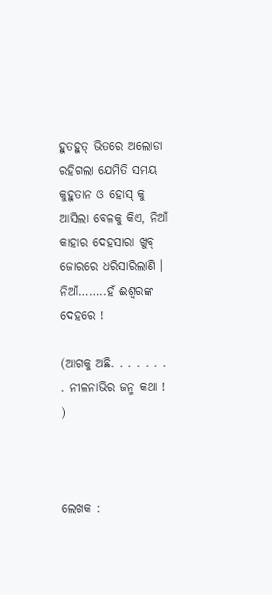ହୁତହୁତ୍ ଭିତରେ ଅଲୋଡା ରହିଗଲା ଯେମିତି ସମୟ କୁହୁତାନ ଓ ହୋସ୍ କୁ ଆସିଲା ବେଳକୁ କିଏ, ନିଆଁ କାହାର ଦେହସାରା ଖୁବ୍ ଜୋରରେ ଧରିସାରିଲାଣି ।
ନିଆଁ……..ହଁ ଈଶ୍ୱରଙ୍କ ଦେହରେ !

(ଆଗକୁ ଅଛି. . . . . . . . ନୀଳନାଭିର ଜନ୍ମ କଥା ! )



ଲେଖକ :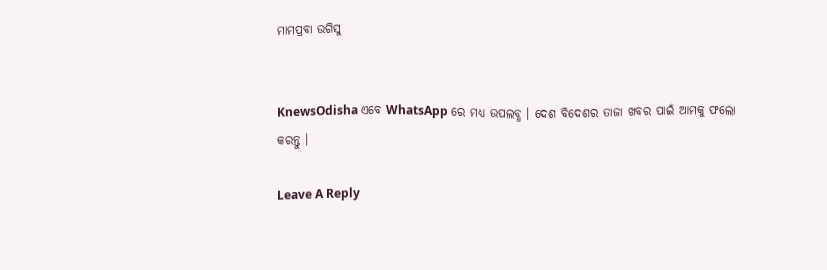ମାମପ୍ରବା ଉଗିସୁ


KnewsOdisha ଏବେ WhatsApp ରେ ମଧ୍ୟ ଉପଲବ୍ଧ । ଦେଶ ବିଦେଶର ତାଜା ଖବର ପାଇଁ ଆମକୁ ଫଲୋ କରନ୍ତୁ ।

Leave A Reply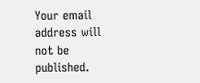Your email address will not be published.